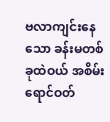ဗလာကျင်းနေသော ခန်းမတစ်ခုထဲဝယ် အစိမ်းရောင်ဝတ်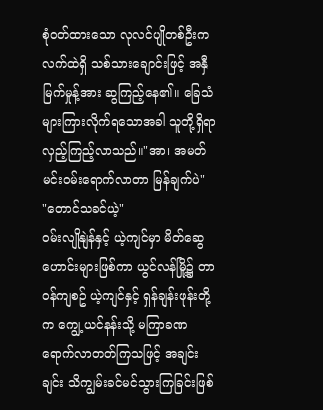စုံဝတ်ထားသော လုလင်ပျိုတစ်ဦးက လက်ထဲရှိ သစ်သားချောင်းဖြင့် အနှီမြက်မှုန့်အား ဆွကြည့်နေ၏။ ခြေသံများကြားလိုက်ရသောအခါ သူတို့ရှိရာ လှည့်ကြည့်လာသည်။"အာ၊ အမတ်မင်းဝမ်းရောက်လာတာ မြန်ချက်ပဲ"
"တောင်သခင်ယဲ့"
ဝမ်းလျိုနျဲန်နှင့် ယဲ့ကျင်မှာ မိတ်ဆွေဟောင်းများဖြစ်ကာ ယွင်လန်မြို့၌ တာဝန်ကျစဥ် ယဲ့ကျင်နှင့် ရှန်ချန်းဖုန်းတို့က ကျွေ့ယင်နန်းသို့ မကြာခဏ ရောက်လာတတ်ကြသဖြင့် အချင်းချင်း သိကျွမ်းခင်မင်သွားကြခြင်းဖြစ်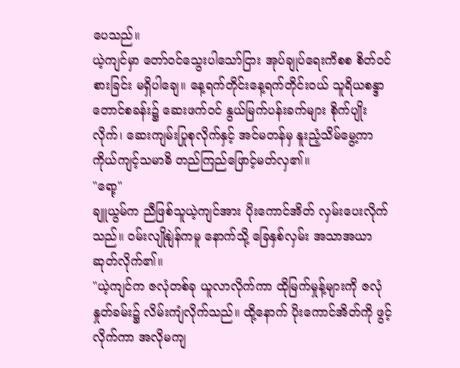ပေသည်။
ယဲ့ကျင်မှာ တော်ဝင်သွေးပါသော်ငြား အုပ်ချုပ်ရေးကိစစ စိတ်ဝင်စားခြင်း မရှိပါချေ။ နေ့ရက်တိုင်းနေ့ရက်တိုင်းဝယ် သူရိယစန္ဒာတောင်စခန်း၌ ဆေးဖက်ဝင် နွယ်မြက်ပန်းခက်များ စိုက်ပျိုးလိုက်၊ ဆေးကျမ်းပြုစုလိုက်နှင့် အင်မတန်မှ နူးညံ့သိမ်မွေ့ကာ ကိုယ်ကျင့်သမာဓိ တည်ကြည်ဖြောင့်မတ်လှ၏။
"ရော့"
ချူယွမ်က ညီဖြစ်သူယဲ့ကျင်အား ပိုးကောင်အိတ် လှမ်းပေးလိုက်သည်။ ဝမ်းလျိုနျဲန်ကမူ နောက်သို့ ခြေနှစ်လှမ်း အသာအယာ ဆုတ်လိုက်၏။
"ယဲ့ကျင်က ဇလုံတစ်ခု ယူလာလိုက်ကာ ထိုမြက်မှုန့်များကို ဇလုံနှုတ်ခမ်း၌ လိမ်းကျံလိုက်သည်။ ထို့နောက် ပိုးကောင်အိတ်ကို ဖွင့်လိုက်ကာ အလိုမကျ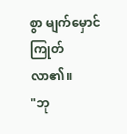စွာ မျက်မှောင်ကြုတ်လာ၏။
"ဘု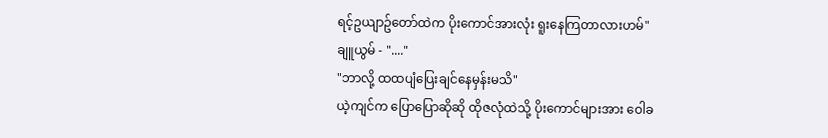ရင့်ဥယျာဥ်တော်ထဲက ပိုးကောင်အားလုံး ရူးနေကြတာလားဟမ်"
ချူယွမ် - "...."
"ဘာလို့ ထထပျံပြေးချင်နေမှန်းမသိ"
ယဲ့ကျင်က ပြောပြောဆိုဆို ထိုဇလုံထဲသို့ ပိုးကောင်များအား ဝေါခ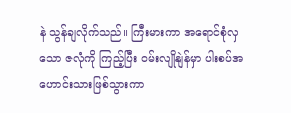နဲ သွန်ချလိုက်သည်။ ကြီးမားကာ အရောင်စုံလှသော ဇလုံကို ကြည့်ပြီး ဝမ်းလျိုနျဲန်မှာ ပါးစပ်အဟောင်းသားဖြစ်သွားကာ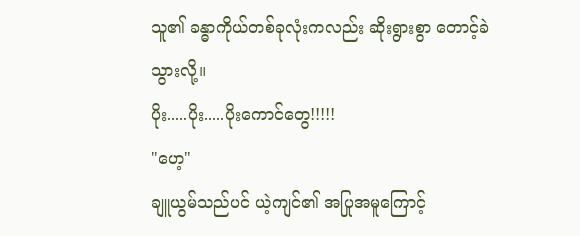သူ၏ ခန္ဓာကိုယ်တစ်ခုလုံးကလည်း ဆိုးရွားစွာ တောင့်ခဲသွားလို့။
ပိုး.....ပိုး.....ပိုးကောင်တွေ!!!!!
"ဟေ့"
ချူယွမ်သည်ပင် ယဲ့ကျင်၏ အပြုအမူကြောင့်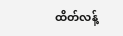ထိတ်လန့်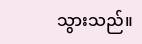သွားသည်။